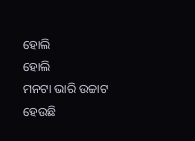ହୋଲି
ହୋଲି
ମନଟା ଭାରି ଉଚ୍ଚାଟ ହେଉଛି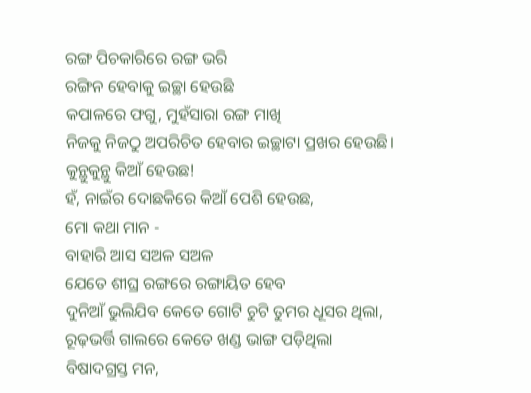ରଙ୍ଗ ପିଚକାରିରେ ରଙ୍ଗ ଭରି
ରଙ୍ଗିନ ହେବାକୁ ଇଚ୍ଛା ହେଉଛି
କପାଳରେ ଫଗୁ, ମୁହଁସାରା ରଙ୍ଗ ମାଖି
ନିଜକୁ ନିଜଠୁ ଅପରିଚିତ ହେବାର ଇଚ୍ଛାଟା ପ୍ରଖର ହେଉଛି।
କୁନ୍ଥୁକୁନ୍ଥୁ କିଆଁ ହେଉଛ!
ହଁ, ନାଇଁର ଦୋଛକିରେ କିଆଁ ପେଶି ହେଉଛ,
ମୋ କଥା ମାନ -
ବାହାରି ଆସ ସଅଳ ସଅଳ
ଯେତେ ଶୀଘ୍ର ରଙ୍ଗରେ ରଙ୍ଗାୟିତ ହେବ
ଦୁନିଆଁ ଭୁଲିଯିବ କେତେ ଗୋଟି ଚୁଟି ତୁମର ଧୂସର ଥିଲା,
ରୂଢ଼ଭର୍ତ୍ତି ଗାଲରେ କେତେ ଖଣ୍ଡ ଭାଙ୍ଗ ପଡ଼ିଥିଲା
ବିଷାଦଗ୍ରସ୍ତ ମନ,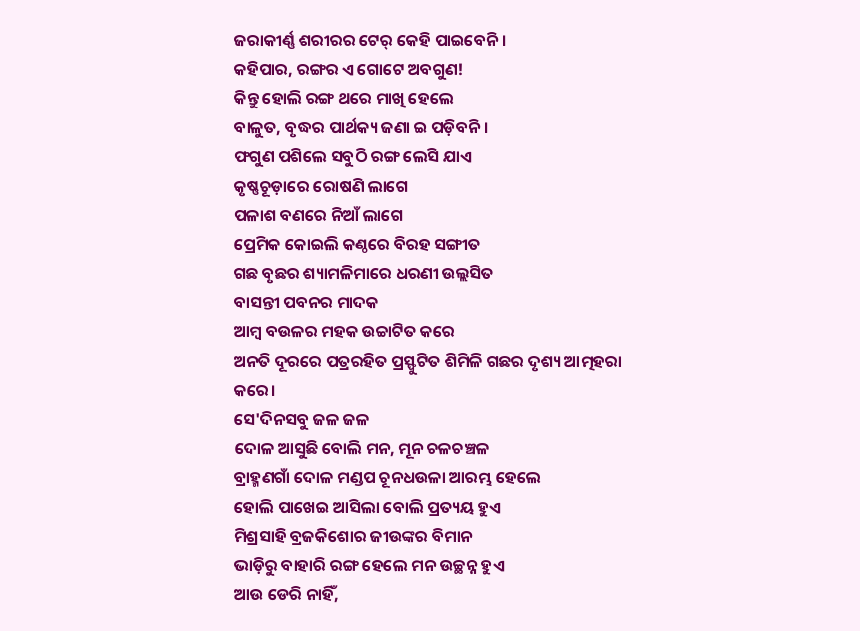ଜରାକୀର୍ଣ୍ଣ ଶରୀରର ଟେର୍ କେହି ପାଇବେନି।
କହିପାର, ରଙ୍ଗର ଏ ଗୋଟେ ଅବଗୁଣ!
କିନ୍ତୁ ହୋଲି ରଙ୍ଗ ଥରେ ମାଖି ହେଲେ
ବାଳୁତ, ବୃଦ୍ଧର ପାର୍ଥକ୍ୟ ଜଣା ଇ ପଡ଼ିବନି।
ଫଗୁଣ ପଶିଲେ ସବୁଠି ରଙ୍ଗ ଲେସି ଯାଏ
କୃଷ୍ଣଚୂଡ଼ାରେ ରୋଷଣି ଲାଗେ
ପଳାଶ ବଣରେ ନିଆଁ ଲାଗେ
ପ୍ରେମିକ କୋଇଲି କଣ୍ଠରେ ବିରହ ସଙ୍ଗୀତ
ଗଛ ବୃଛର ଶ୍ୟାମଳିମାରେ ଧରଣୀ ଉଲ୍ଲସିତ
ବାସନ୍ତୀ ପବନର ମାଦକ
ଆମ୍ବ ବଉଳର ମହକ ଉଚ୍ଚାଟିତ କରେ
ଅନତି ଦୂରରେ ପତ୍ରରହିତ ପ୍ରସ୍ଫୁଟିତ ଶିମିଳି ଗଛର ଦୃଶ୍ୟ ଆତ୍ମହରା କରେ।
ସେ'ଦିନସବୁ ଜଳ ଜଳ
ଦୋଳ ଆସୁଛି ବୋଲି ମନ, ମୂନ ଚଳଚଞ୍ଚଳ
ବ୍ରାହ୍ମଣଗାଁ ଦୋଳ ମଣ୍ଡପ ଚୂନଧଉଳା ଆରମ୍ଭ ହେଲେ
ହୋଲି ପାଖେଇ ଆସିଲା ବୋଲି ପ୍ରତ୍ୟୟ ହୁଏ
ମିଶ୍ରସାହି ବ୍ରଜକିଶୋର ଜୀଉଙ୍କର ବିମାନ
ଭାଡ଼ିରୁ ବାହାରି ରଙ୍ଗ ହେଲେ ମନ ଉଚ୍ଛନ୍ନ ହୁଏ
ଆଉ ଡେରି ନାହିଁ,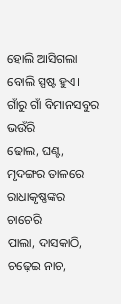ହୋଲି ଆସିଗଲା ବୋଲି ସ୍ପଷ୍ଟ ହୁଏ।
ଗାଁରୁ ଗାଁ ବିମାନସବୁର ଭଉଁରି
ଢୋଲ, ଘଣ୍ଟ, ମୃଦଙ୍ଗର ତାଳରେ ରାଧାକୃଷ୍ଣଙ୍କର ଚାଚେରି
ପାଲା, ଦାସକାଠି, ଚଢ଼େଇ ନାଚ,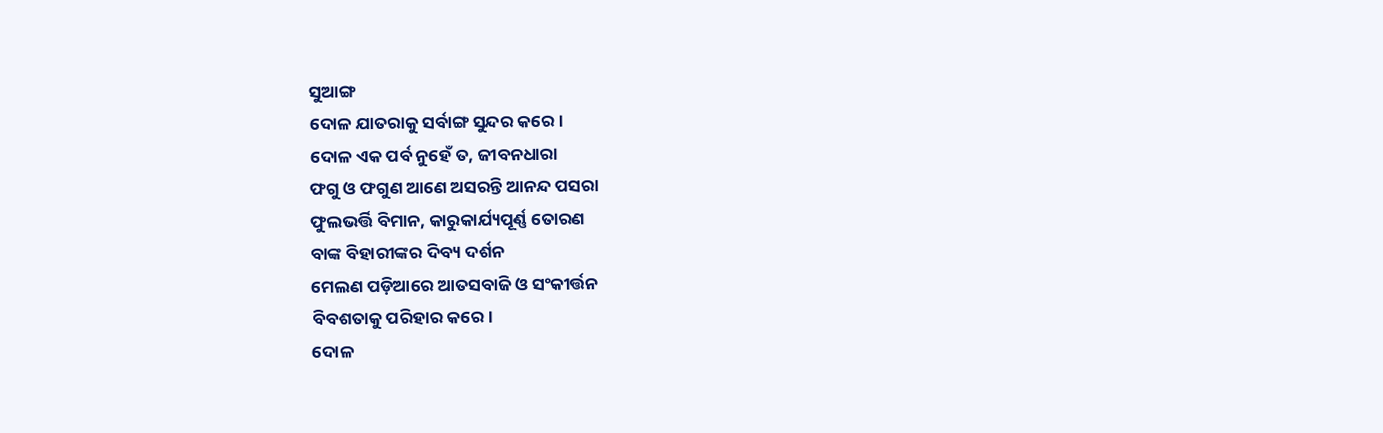ସୁଆଙ୍ଗ
ଦୋଳ ଯାତରାକୁ ସର୍ବାଙ୍ଗ ସୁନ୍ଦର କରେ।
ଦୋଳ ଏକ ପର୍ବ ନୁହେଁ ତ, ଜୀବନଧାରା
ଫଗୁ ଓ ଫଗୁଣ ଆଣେ ଅସରନ୍ତି ଆନନ୍ଦ ପସରା
ଫୁଲଭର୍ତ୍ତି ବିମାନ, କାରୁକାର୍ଯ୍ୟପୂର୍ଣ୍ଣ ତୋରଣ
ବାଙ୍କ ବିହାରୀଙ୍କର ଦିବ୍ୟ ଦର୍ଶନ
ମେଲଣ ପଡ଼ିଆରେ ଆତସବାଜି ଓ ସଂକୀର୍ତ୍ତନ
ବିବଶତାକୁ ପରିହାର କରେ।
ଦୋଳ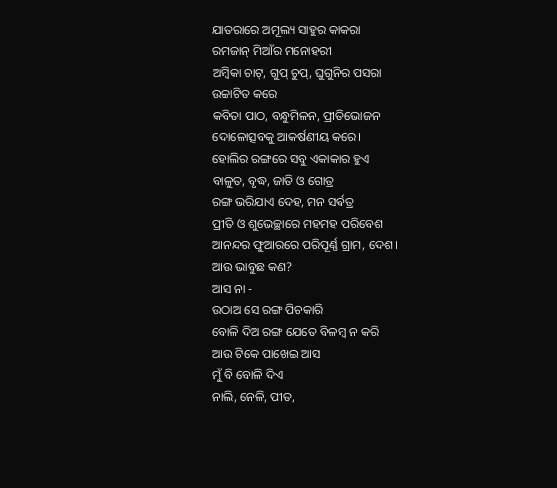ଯାତରାରେ ଅମୂଲ୍ୟ ସାହୁର କାକରା
ରମଜାନ୍ ମିଆଁର ମନୋହରୀ
ଅମ୍ବିକା ଚାଟ୍, ଗୁପ୍ ଚୁପ୍, ଘୁଗୁନିର ପସରା
ଉଚ୍ଚାଟିତ କରେ
କବିତା ପାଠ, ବନ୍ଧୁମିଳନ, ପ୍ରୀତିଭୋଜନ
ଦୋଳୋତ୍ସବକୁ ଆକର୍ଷଣୀୟ କରେ।
ହୋଲିର ରଙ୍ଗରେ ସବୁ ଏକାକାର ହୁଏ
ବାଳୁତ, ବୃଦ୍ଧ, ଜାତି ଓ ଗୋତ୍ର
ରଙ୍ଗ ଭରିଯାଏ ଦେହ, ମନ ସର୍ଵତ୍ର
ପ୍ରୀତି ଓ ଶୁଭେଚ୍ଛାରେ ମହମହ ପରିବେଶ
ଆନନ୍ଦର ଫୁଆରରେ ପରିପୂର୍ଣ୍ଣ ଗ୍ରାମ, ଦେଶ।
ଆଉ ଭାବୁଛ କଣ?
ଆସ ନା -
ଉଠାଅ ସେ ରଙ୍ଗ ପିଚକାରି
ବୋଳି ଦିଅ ରଙ୍ଗ ଯେତେ ବିଳମ୍ବ ନ କରି
ଆଉ ଟିକେ ପାଖେଇ ଆସ
ମୁଁ ବି ବୋଳି ଦିଏ
ନାଲି, ନେଳି, ପୀତ,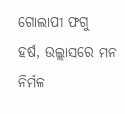ଗୋଲାପୀ ଫଗୁ
ହର୍ଷ, ଉଲ୍ଲାସରେ ମନ ନିର୍ମଳ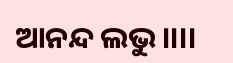ଆନନ୍ଦ ଲଭୁ।।।।